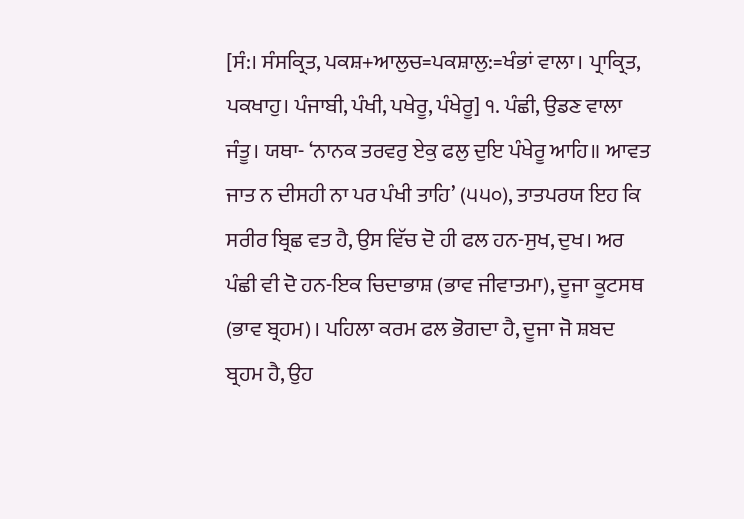[ਸੰ:। ਸੰਸਕ੍ਰਿਤ, ਪਕਸ਼+ਆਲੁਚ=ਪਕਸ਼ਾਲੁ:=ਖੰਭਾਂ ਵਾਲਾ। ਪ੍ਰਾਕ੍ਰਿਤ, ਪਕਖਾਹੁ। ਪੰਜਾਬੀ, ਪੰਖੀ, ਪਖੇਰੂ, ਪੰਖੇਰੂ] ੧. ਪੰਛੀ, ਉਡਣ ਵਾਲਾ ਜੰਤੂ। ਯਥਾ- ‘ਨਾਨਕ ਤਰਵਰੁ ਏਕੁ ਫਲੁ ਦੁਇ ਪੰਖੇਰੂ ਆਹਿ॥ ਆਵਤ ਜਾਤ ਨ ਦੀਸਹੀ ਨਾ ਪਰ ਪੰਖੀ ਤਾਹਿ’ (੫੫੦), ਤਾਤਪਰਯ ਇਹ ਕਿ ਸਰੀਰ ਬ੍ਰਿਛ ਵਤ ਹੈ, ਉਸ ਵਿੱਚ ਦੋ ਹੀ ਫਲ ਹਨ-ਸੁਖ, ਦੁਖ। ਅਰ ਪੰਛੀ ਵੀ ਦੋ ਹਨ-ਇਕ ਚਿਦਾਭਾਸ਼ (ਭਾਵ ਜੀਵਾਤਮਾ), ਦੂਜਾ ਕੂਟਸਥ (ਭਾਵ ਬ੍ਰਹਮ)। ਪਹਿਲਾ ਕਰਮ ਫਲ ਭੋਗਦਾ ਹੈ, ਦੂਜਾ ਜੋ ਸ਼ਬਦ ਬ੍ਰਹਮ ਹੈ, ਉਹ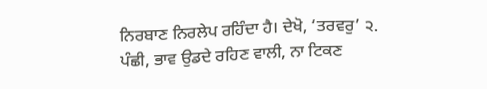ਨਿਰਬਾਣ ਨਿਰਲੇਪ ਰਹਿੰਦਾ ਹੈ। ਦੇਖੋ, ‘ਤਰਵਰੁ’ ੨. ਪੰਛੀ, ਭਾਵ ਉਡਦੇ ਰਹਿਣ ਵਾਲੀ, ਨਾ ਟਿਕਣ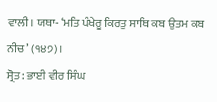ਵਾਲੀ। ਯਥਾ- ‘ਮਤਿ ਪੰਖੇਰੂ ਕਿਰਤੁ ਸਾਥਿ ਕਬ ਉਤਮ ਕਬ ਨੀਚ’ (੧੪੭)।
ਸ੍ਰੋਤ: ਭਾਈ ਵੀਰ ਸਿੰਘ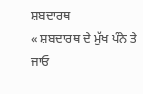ਸ਼ਬਦਾਰਥ
« ਸ਼ਬਦਾਰਥ ਦੇ ਮੁੱਖ ਪੰਨੇ ਤੇ ਜਾਓ